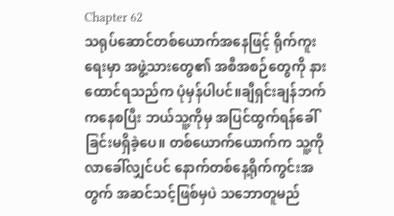Chapter 62
သရုပ်ဆောင်တစ်ယောက်အနေဖြင့် ရိုက်ကူးရေးမှာ အဖွဲ့သားတွေ၏ အစီအစဉ်တွေကို နားထောင်ရသည်က ပုံမှန်ပါပင်။ချီရှင်းချန်ဘက်ကနေစပြီး ဘယ်သူ့ကိုမှ အပြင်ထွက်ရန်ခေါ်ခြင်းမရှိခဲ့ပေ။ တစ်ယောက်ယောက်က သူ့ကိုလာခေါ်လျှင်ပင် နောက်တစ်နေ့ရိုက်ကွင်းအတွက် အဆင်သင့်ဖြစ်မှပဲ သဘောတူမည်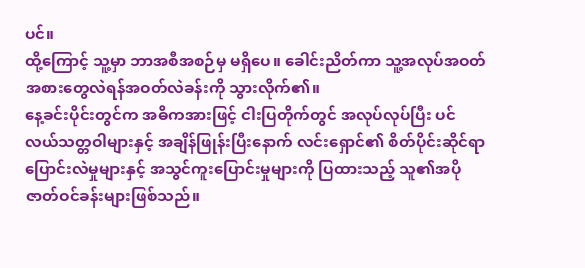ပင်။
ထို့ကြောင့် သူ့မှာ ဘာအစီအစဉ်မှ မရှိပေ။ ခေါင်းညိတ်ကာ သူ့အလုပ်အဝတ်အစားတွေလဲရန်အဝတ်လဲခန်းကို သွားလိုက်၏။
နေ့ခင်းပိုင်းတွင်က အဓိကအားဖြင့် ငါးပြတိုက်တွင် အလုပ်လုပ်ပြီး ပင်လယ်သတ္တဝါများနှင့် အချိန်ဖြုန်းပြီးနောက် လင်းရှောင်၏ စိတ်ပိုင်းဆိုင်ရာ ပြောင်းလဲမှုများနှင့် အသွင်ကူးပြောင်းမှုများကို ပြထားသည့် သူ၏အပိုဇာတ်ဝင်ခန်းများဖြစ်သည်။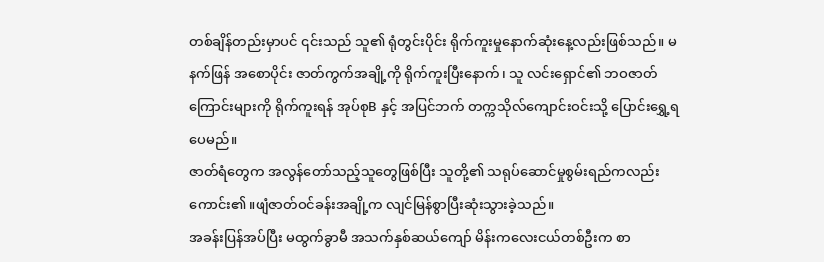တစ်ချိန်တည်းမှာပင် ၎င်းသည် သူ၏ ရုံတွင်းပိုင်း ရိုက်ကူးမှုနောက်ဆုံးနေ့လည်းဖြစ်သည်။ မနက်ဖြန် အစောပိုင်း ဇာတ်ကွက်အချို့ကို ရိုက်ကူးပြီးနောက်၊ သူ လင်းရှောင်၏ ဘဝဇာတ်ကြောင်းများကို ရိုက်ကူးရန် အုပ်စုB နှင့် အပြင်ဘက် တက္ကသိုလ်ကျောင်းဝင်းသို့ ပြောင်းရွှေ့ရပေမည်။
ဇာတ်ရံတွေက အလွန်တော်သည့်သူတွေဖြစ်ပြီး သူတို့၏ သရုပ်ဆောင်မှုစွမ်းရည်ကလည်း ကောင်း၏။ဖျံဇာတ်ဝင်ခန်းအချို့က လျင်မြန်စွာပြီးဆုံးသွားခဲ့သည်။
အခန်းပြန်အပ်ပြီး မထွက်ခွာမီ အသက်နှစ်ဆယ်ကျော် မိန်းကလေးငယ်တစ်ဦးက စာ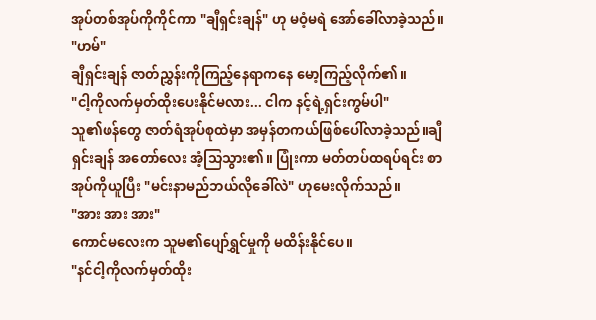အုပ်တစ်အုပ်ကိုကိုင်ကာ "ချီရှင်းချန်" ဟု မဝံ့မရဲ အော်ခေါ်လာခဲ့သည်။
"ဟမ်"
ချီရှင်းချန် ဇာတ်ညွှန်းကိုကြည့်နေရာကနေ မော့ကြည့်လိုက်၏။
"ငါ့ကိုလက်မှတ်ထိုးပေးနိုင်မလား... ငါက နင့်ရဲ့ရှင်းကွမ်ပါ"
သူ၏ဖန်တွေ ဇာတ်ရံအုပ်စုထဲမှာ အမှန်တကယ်ဖြစ်ပေါ်လာခဲ့သည်။ချီရှင်းချန် အတော်လေး အံ့သြသွား၏။ ပြုံးကာ မတ်တပ်ထရပ်ရင်း စာအုပ်ကိုယူပြီး "မင်းနာမည်ဘယ်လိုခေါ်လဲ" ဟုမေးလိုက်သည်။
"အား အား အား"
ကောင်မလေးက သူမ၏ပျော်ရွှင်မှုကို မထိန်းနိုင်ပေ။
"နင်ငါ့ကိုလက်မှတ်ထိုး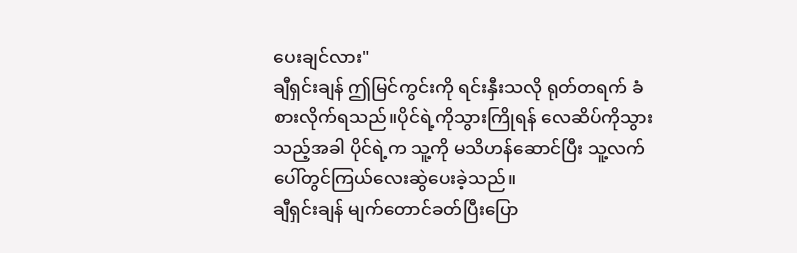ပေးချင်လား"
ချီရှင်းချန် ဤမြင်ကွင်းကို ရင်းနှီးသလို ရုတ်တရက် ခံစားလိုက်ရသည်။ပိုင်ရဲ့ကိုသွားကြိုရန် လေဆိပ်ကိုသွားသည့်အခါ ပိုင်ရဲ့က သူ့ကို မသိဟန်ဆောင်ပြီး သူ့လက်ပေါ်တွင်ကြယ်လေးဆွဲပေးခဲ့သည်။
ချီရှင်းချန် မျက်တောင်ခတ်ပြီးပြော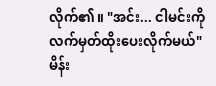လိုက်၏။ "အင်း... ငါမင်းကို လက်မှတ်ထိုးပေးလိုက်မယ်"
မိန်း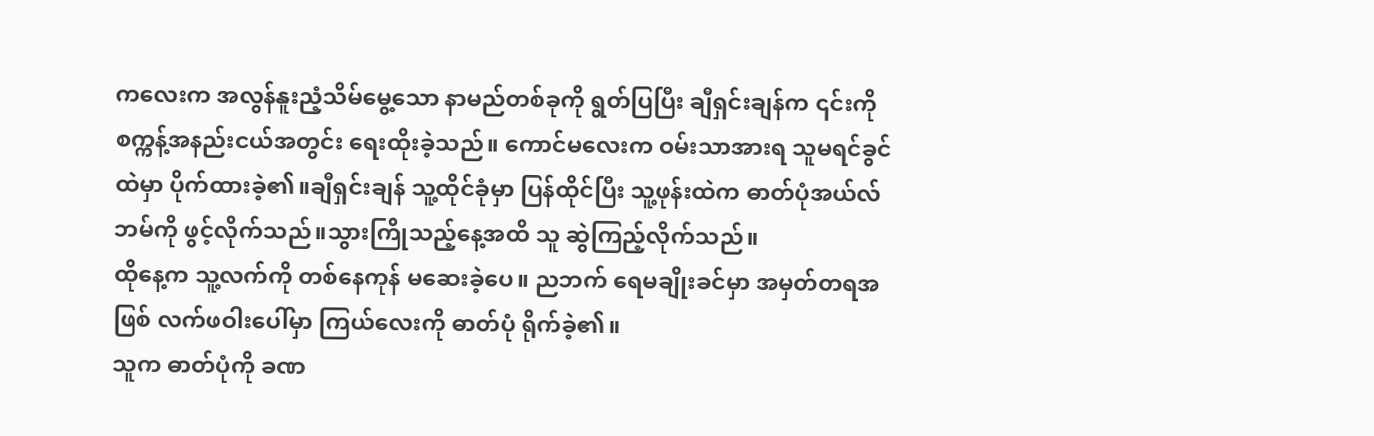ကလေးက အလွန်နူးညံ့သိမ်မွေ့သော နာမည်တစ်ခုကို ရွတ်ပြပြီး ချီရှင်းချန်က ၎င်းကို စက္ကန့်အနည်းငယ်အတွင်း ရေးထိုးခဲ့သည်။ ကောင်မလေးက ဝမ်းသာအားရ သူမရင်ခွင်ထဲမှာ ပိုက်ထားခဲ့၏။ချီရှင်းချန် သူ့ထိုင်ခုံမှာ ပြန်ထိုင်ပြီး သူ့ဖုန်းထဲက ဓာတ်ပုံအယ်လ်ဘမ်ကို ဖွင့်လိုက်သည်။သွားကြိုသည့်နေ့အထိ သူ ဆွဲကြည့်လိုက်သည်။
ထိုနေ့က သူ့လက်ကို တစ်နေကုန် မဆေးခဲ့ပေ။ ညဘက် ရေမချိုးခင်မှာ အမှတ်တရအဖြစ် လက်ဖဝါးပေါ်မှာ ကြယ်လေးကို ဓာတ်ပုံ ရိုက်ခဲ့၏။
သူက ဓာတ်ပုံကို ခဏ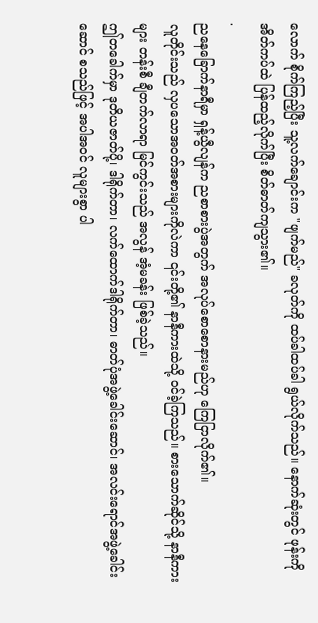လောက် စိုက်ကြည့်ပြီး သူ့လက်ချောင်းက "ဖျက်မည်" ခလုတ်ကို ထပ်ခါထပ်ခါ ရွယ်လိုက်သည်။ နောက်ဆုံးတွင် ဖုန်းကို အိတ်ကပ်ထဲ ပြန်ထည့်လိုက်ပြီး စိတ်ဓာတ်ကျသွား၏။
.
ညနေခြောက်နာရီမှာ ရှန့်ယွီလျန်က ညစာစားပွဲအတွက် အလုပ်စောစောနားမည်ဟု ကြေငြာလိုက်၏။
လူတိုင်းသည် လှပသောအဝတ်အစားများကိုလဲကာ ၎င်းတို့၏ နာနီကားထဲသို့ ဝင်ခဲ့ကြသည်။ စားသောက်ဆိုင်သို့ နာနီကားများ တန်းစီ ချီတက်လာရာ မြင်ကွင်းသည် အလွန် အံ့မခန်း ဖြစ်ခဲ့သည်။
ဤတခေါက်မှာ ဒုတိယဇာတ်ပို့၊ ဒါရိုက်တာ၊ လက်ထောက်ဒါရိုက်တာ၊ ဓာတ်ပုံအဖွဲ့ခေါင်းဆောင်၊ အလင်းရောင်အဖွဲ့ခေါင်းဆောင် စသည်ဖြင့် အပါအဝင် လူများစွာ ပါ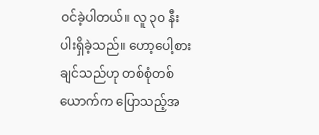ဝင်ခဲ့ပါတယ်။ လူ ၃၀ နီးပါးရှိခဲ့သည်။ ဟော့ပေါ့စားချင်သည်ဟု တစ်စုံတစ်ယောက်က ပြောသည့်အ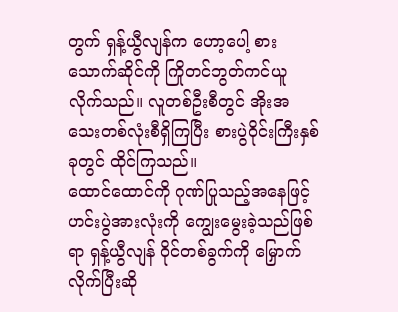တွက် ရှန့်ယွီလျန်က ဟော့ပေါ့ စားသောက်ဆိုင်ကို ကြိုတင်ဘွတ်ကင်ယူလိုက်သည်။ လူတစ်ဦးစီတွင် အိုးအသေးတစ်လုံးစီရှိကြပြီး စားပွဲဝိုင်းကြီးနှစ်ခုတွင် ထိုင်ကြသည်။
ထောင်ထောင်ကို ဂုဏ်ပြုသည့်အနေဖြင့် ဟင်းပွဲအားလုံးကို ကျွေးမွေးခဲ့သည်ဖြစ်ရာ ရှန့်ယွီလျန် ဝိုင်တစ်ခွက်ကို မြှောက်လိုက်ပြီးဆို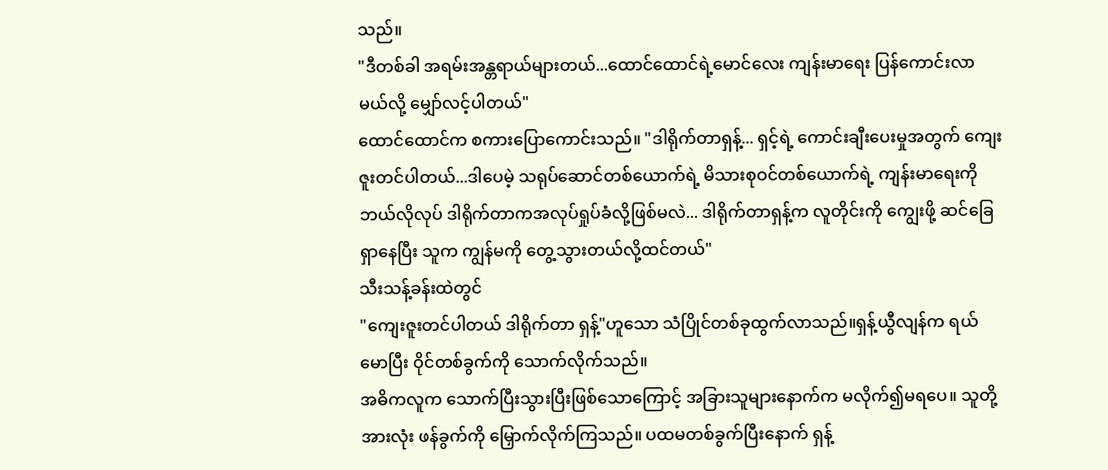သည်။
"ဒီတစ်ခါ အရမ်းအန္တရာယ်များတယ်...ထောင်ထောင်ရဲ့မောင်လေး ကျန်းမာရေး ပြန်ကောင်းလာမယ်လို့ မျှော်လင့်ပါတယ်"
ထောင်ထောင်က စကားပြောကောင်းသည်။ "ဒါရိုက်တာရှန့်... ရှင့်ရဲ့ ကောင်းချီးပေးမှုအတွက် ကျေးဇူးတင်ပါတယ်...ဒါပေမဲ့ သရုပ်ဆောင်တစ်ယောက်ရဲ့ မိသားစုဝင်တစ်ယောက်ရဲ့ ကျန်းမာရေးကို ဘယ်လိုလုပ် ဒါရိုက်တာကအလုပ်ရှုပ်ခံလို့ဖြစ်မလဲ... ဒါရိုက်တာရှန့်က လူတိုင်းကို ကျွေးဖို့ ဆင်ခြေရှာနေပြီး သူက ကျွန်မကို တွေ့သွားတယ်လို့ထင်တယ်"
သီးသန့်ခန်းထဲတွင်
"ကျေးဇူးတင်ပါတယ် ဒါရိုက်တာ ရှန့်"ဟူသော သံပြိုင်တစ်ခုထွက်လာသည်။ရှန့်ယွီလျန်က ရယ်မောပြီး ဝိုင်တစ်ခွက်ကို သောက်လိုက်သည်။
အဓိကလူက သောက်ပြီးသွားပြီးဖြစ်သောကြောင့် အခြားသူများနောက်က မလိုက်၍မရပေ။ သူတို့အားလုံး ဖန်ခွက်ကို မြှောက်လိုက်ကြသည်။ ပထမတစ်ခွက်ပြီးနောက် ရှန့်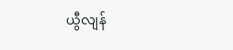ယွီလျန်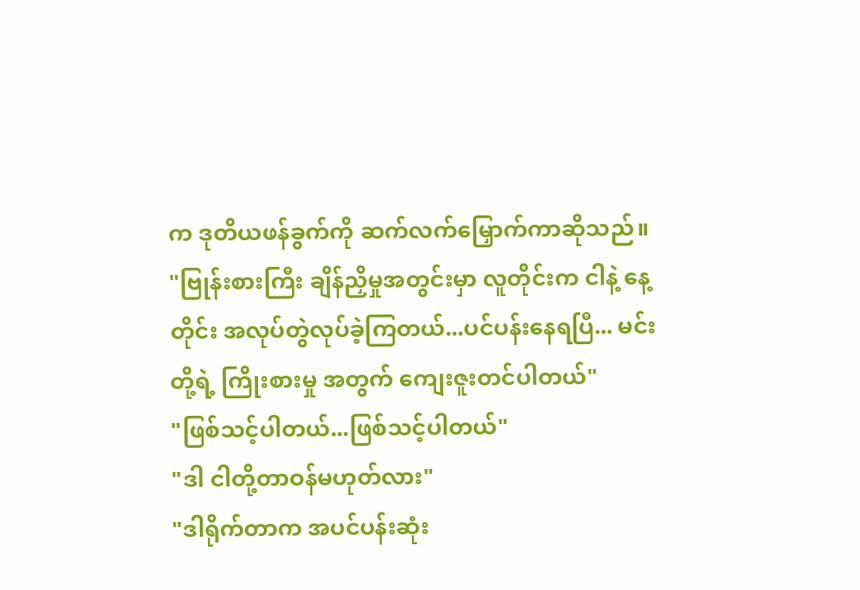က ဒုတိယဖန်ခွက်ကို ဆက်လက်မြှောက်ကာဆိုသည်။
"ဗြုန်းစားကြီး ချိန်ညှိမှုအတွင်းမှာ လူတိုင်းက ငါနဲ့ နေ့တိုင်း အလုပ်တွဲလုပ်ခဲ့ကြတယ်...ပင်ပန်းနေရပြီ... မင်းတို့ရဲ့ ကြိုးစားမှု အတွက် ကျေးဇူးတင်ပါတယ်"
"ဖြစ်သင့်ပါတယ်...ဖြစ်သင့်ပါတယ်"
"ဒါ ငါတို့တာဝန်မဟုတ်လား"
"ဒါရိုက်တာက အပင်ပန်းဆုံး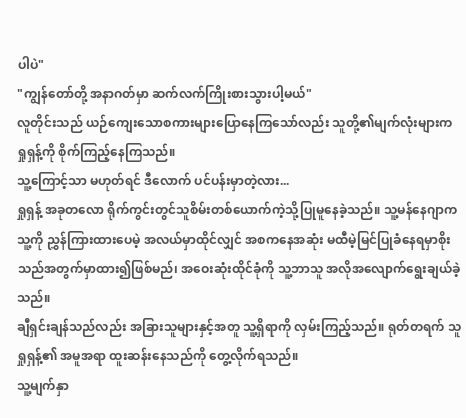ပါပဲ"
"ကျွန်တော်တို့ အနာဂတ်မှာ ဆက်လက်ကြိုးစားသွားပါ့မယ်"
လူတိုင်းသည် ယဉ်ကျေးသောစကားများပြောနေကြသော်လည်း သူတို့၏မျက်လုံးများက ရှုရှန့်ကို စိုက်ကြည့်နေကြသည်။
သူ့ကြောင့်သာ မဟုတ်ရင် ဒီလောက် ပင်ပန်းမှာတဲ့လား...
ရှုရှန့် အခုတလော ရိုက်ကွင်းတွင်သူစိမ်းတစ်ယောက်ကဲ့သို့ပြုမူနေခဲ့သည်။ သူ့မန်နေဂျာက သူ့ကို ညွှန်ကြားထားပေမဲ့ အလယ်မှာထိုင်လျှင် အစကနေအဆုံး မထီမဲ့မြင်ပြုခံနေရမှာစိုးသည်အတွက်မှာထား၍ဖြစ်မည်၊ အဝေးဆုံးထိုင်ခုံကို သူ့ဘာသူ အလိုအလျောက်ရွေးချယ်ခဲ့သည်။
ချီရှင်းချန်သည်လည်း အခြားသူများနှင့်အတူ သူ့ရှိရာကို လှမ်းကြည့်သည်။ ရုတ်တရက် သူ ရှုရှန့်၏ အမူအရာ ထူးဆန်းနေသည်ကို တွေ့လိုက်ရသည်။
သူ့မျက်နှာ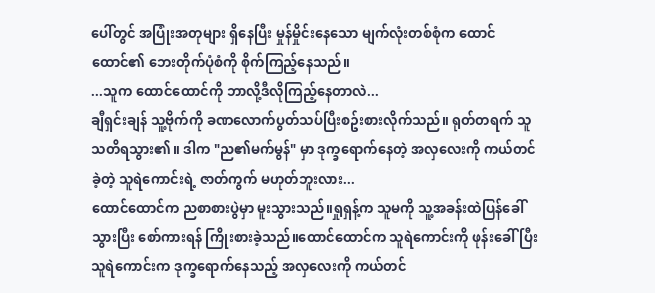ပေါ်တွင် အပြုံးအတုများ ရှိနေပြီး မှုန်မှိုင်းနေသော မျက်လုံးတစ်စုံက ထောင်ထောင်၏ ဘေးတိုက်ပုံစံကို စိုက်ကြည့်နေသည်။
...သူက ထောင်ထောင်ကို ဘာလို့ဒီလိုကြည့်နေတာလဲ...
ချီရှင်းချန် သူ့ဗိုက်ကို ခဏလောက်ပွတ်သပ်ပြီးစဥ်းစားလိုက်သည်။ ရုတ်တရက် သူသတိရသွား၏။ ဒါက "ည၏မက်မွန်" မှာ ဒုက္ခရောက်နေတဲ့ အလှလေးကို ကယ်တင်ခဲ့တဲ့ သူရဲကောင်းရဲ့ ဇာတ်ကွက် မဟုတ်ဘူးလား...
ထောင်ထောင်က ညစာစားပွဲမှာ မူးသွားသည်။ရှုရှန့်က သူမကို သူ့အခန်းထဲပြန်ခေါ်သွားပြီး စော်ကားရန် ကြိုးစားခဲ့သည်။ထောင်ထောင်က သူရဲကောင်းကို ဖုန်းခေါ်ပြီး သူရဲကောင်းက ဒုက္ခရောက်နေသည့် အလှလေးကို ကယ်တင်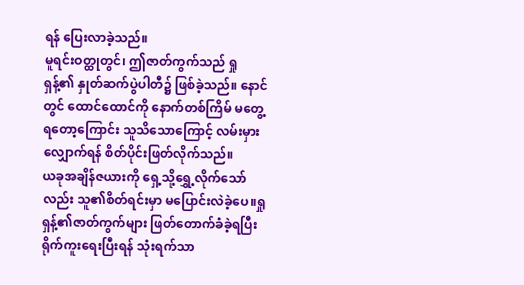ရန် ပြေးလာခဲ့သည်။
မူရင်းဝတ္ထုတွင်၊ ဤဇာတ်ကွက်သည် ရှုရှန့်၏ နှုတ်ဆက်ပွဲပါတီ၌ ဖြစ်ခဲ့သည်။ နောင်တွင် ထောင်ထောင်ကို နောက်တစ်ကြိမ် မတွေ့ရတော့ကြောင်း သူသိသောကြောင့် လမ်းမှားလျှောက်ရန် စိတ်ပိုင်းဖြတ်လိုက်သည်။
ယခုအချိန်ဇယားကို ရှေ့သို့ရွှေ့လိုက်သော်လည်း သူ၏စိတ်ရင်းမှာ မပြောင်းလဲခဲ့ပေ။ရှုရှန့်၏ဇာတ်ကွက်များ ဖြတ်တောက်ခံခဲ့ရပြီး ရိုက်ကူးရေးပြီးရန် သုံးရက်သာ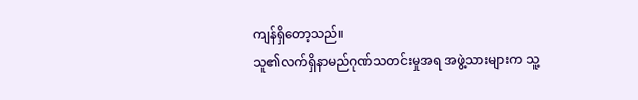ကျန်ရှိတော့သည်။
သူ၏လက်ရှိနာမည်ဂုဏ်သတင်းမှုအရ အဖွဲ့သားများက သူ့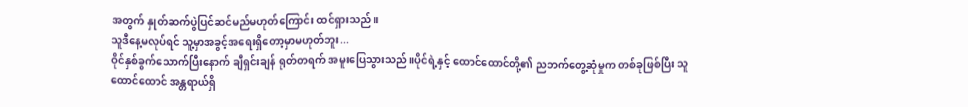အတွက် နှုတ်ဆက်ပွဲပြင်ဆင်မည်မဟုတ်ကြောင်း ထင်ရှားသည်။
သူဒီနေ့မလုပ်ရင် သူ့မှာအခွင့်အရေးရှိတော့မှာမဟုတ်ဘူး...
ဝိုင်နှစ်ခွက်သောက်ပြီးနောက် ချီရှင်းချန် ရုတ်တရက် အမူးပြေသွားသည်။ပိုင်ရဲ့နှင့် ထောင်ထောင်တို့၏ ညဘက်တွေ့ဆုံမှုက တစ်ခုဖြစ်ပြီး သူ ထောင်ထောင် အန္တရာယ်ရှိ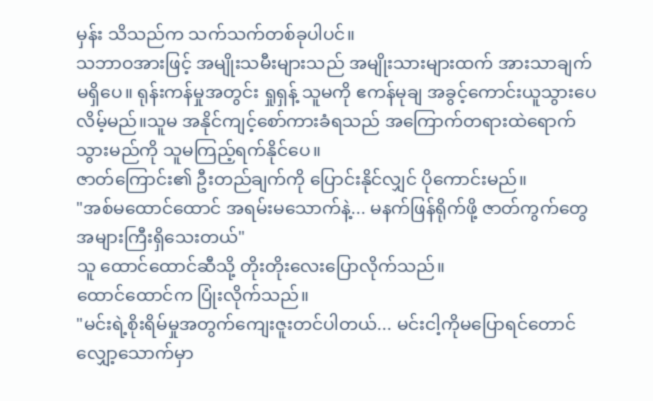မှန်း သိသည်က သက်သက်တစ်ခုပါပင်။
သဘာဝအားဖြင့် အမျိုးသမီးများသည် အမျိုးသားများထက် အားသာချက်မရှိပေ။ ရုန်းကန်မှုအတွင်း ရှုရှန့် သူမကို ဧကန်မုချ အခွင့်ကောင်းယူသွားပေလိမ့်မည်။သူမ အနိုင်ကျင့်စော်ကားခံရသည် အကြောက်တရားထဲရောက်သွားမည်ကို သူမကြည့်ရက်နိုင်ပေ။
ဇာတ်ကြောင်း၏ ဦးတည်ချက်ကို ပြောင်းနိုင်လျှင် ပိုကောင်းမည်။
"အစ်မထောင်ထောင် အရမ်းမသောက်နဲ့... မနက်ဖြန်ရိုက်ဖို့ ဇာတ်ကွက်တွေအများကြီးရှိသေးတယ်"
သူ ထောင်ထောင်ဆီသို့ တိုးတိုးလေးပြောလိုက်သည်။
ထောင်ထောင်က ပြုံးလိုက်သည်။
"မင်းရဲ့စိုးရိမ်မှုအတွက်ကျေးဇူးတင်ပါတယ်... မင်းငါ့ကိုမပြောရင်တောင် လျှော့သောက်မှာ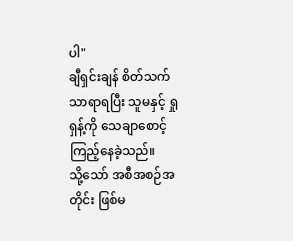ပါ"
ချီရှင်းချန် စိတ်သက်သာရာရပြီး သူမနှင့် ရှုရှန့်ကို သေချာစောင့်ကြည့်နေခဲ့သည်။
သို့သော် အစီအစဉ်အတိုင်း ဖြစ်မ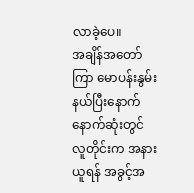လာခဲ့ပေ။
အချိန်အတော်ကြာ မောပန်းနွမ်းနယ်ပြီးနောက် နောက်ဆုံးတွင် လူတိုင်းက အနားယူရန် အခွင့်အ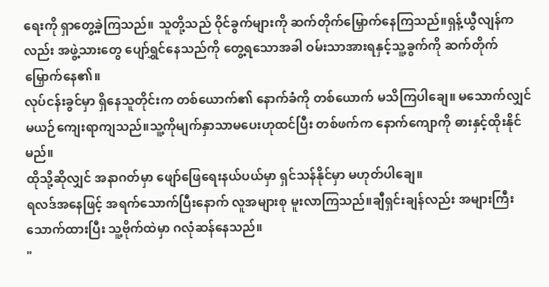ရေးကို ရှာတွေ့ခဲ့ကြသည်။ သူတို့သည် ဝိုင်ခွက်များကို ဆက်တိုက်မြှောက်နေကြသည်။ရှန့်ယွီလျန်ကလည်း အဖွဲ့သားတွေ ပျော်ရွှင်နေသည်ကို တွေ့ရသောအခါ ဝမ်းသာအားရနှင့်သူ့ခွက်ကို ဆက်တိုက် မြှောက်နေ၏။
လုပ်ငန်းခွင်မှာ ရှိနေသူတိုင်းက တစ်ယောက်၏ နောက်ခံကို တစ်ယောက် မသိကြပါချေ။ မသောက်လျှင် မယဉ်ကျေးရာကျသည်။သူ့ကိုမျက်နှာသာမပေးဟုထင်ပြီး တစ်ဖက်က နောက်ကျောကို ဓားနှင့်ထိုးနိုင်မည်။
ထိုသို့ဆိုလျှင် အနာဂတ်မှာ ဖျော်ဖြေရေးနယ်ပယ်မှာ ရှင်သန်နိုင်မှာ မဟုတ်ပါချေ။
ရလဒ်အနေဖြင့် အရက်သောက်ပြီးနောက် လူအများစု မူးလာကြသည်။ချီရှင်းချန်လည်း အများကြီးသောက်ထားပြီး သူ့ဗိုက်ထဲမှာ ဂလုံဆန်နေသည်။
"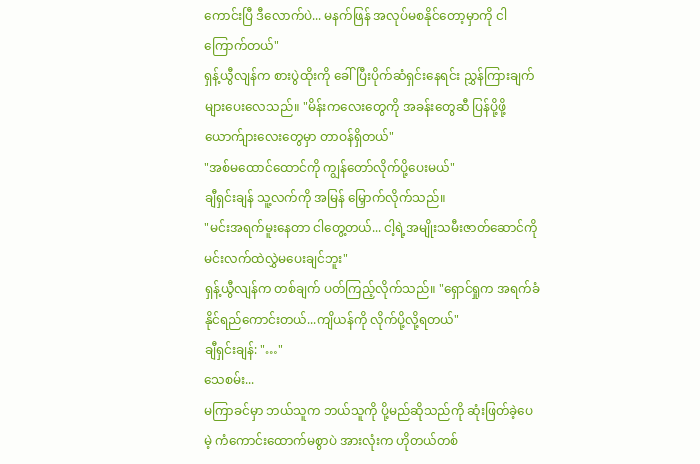ကောင်းပြီ ဒီလောက်ပဲ... မနက်ဖြန် အလုပ်မစနိုင်တော့မှာကို ငါကြောက်တယ်"
ရှန့်ယွီလျန်က စားပွဲထိုးကို ခေါ်ပြီးပိုက်ဆံရှင်းနေရင်း ညွှန်ကြားချက်များပေးလေသည်။ "မိန်းကလေးတွေကို အခန်းတွေဆီ ပြန်ပို့ဖို့ ယောက်ျားလေးတွေမှာ တာဝန်ရှိတယ်"
"အစ်မထောင်ထောင်ကို ကျွန်တော်လိုက်ပို့ပေးမယ်"
ချီရှင်းချန် သူ့လက်ကို အမြန် မြှောက်လိုက်သည်။
"မင်းအရက်မူးနေတာ ငါတွေ့တယ်... ငါ့ရဲ့အမျိုးသမီးဇာတ်ဆောင်ကို မင်းလက်ထဲလွှဲမပေးချင်ဘူး"
ရှန့်ယွီလျန်က တစ်ချက် ပတ်ကြည့်လိုက်သည်။ "ရှောင်ရှုက အရက်ခံနိုင်ရည်ကောင်းတယ်...ကျိယန်ကို လိုက်ပို့လို့ရတယ်"
ချီရှင်းချန်: "…"
သေစမ်း...
မကြာခင်မှာ ဘယ်သူက ဘယ်သူကို ပို့မည်ဆိုသည်ကို ဆုံးဖြတ်ခဲ့ပေမဲ့ ကံကောင်းထောက်မစွာပဲ အားလုံးက ဟိုတယ်တစ်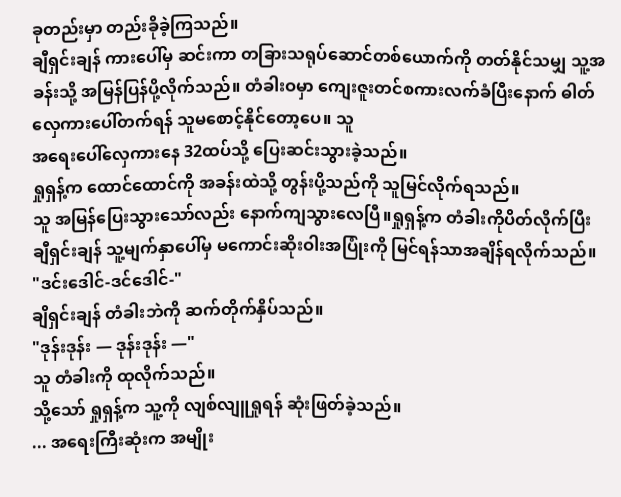ခုတည်းမှာ တည်းခိုခဲ့ကြသည်။
ချီရှင်းချန် ကားပေါ်မှ ဆင်းကာ တခြားသရုပ်ဆောင်တစ်ယောက်ကို တတ်နိုင်သမျှ သူ့အခန်းသို့ အမြန်ပြန်ပို့လိုက်သည်။ တံခါးဝမှာ ကျေးဇူးတင်စကားလက်ခံပြီးနောက် ဓါတ်လှေကားပေါ်တက်ရန် သူမစောင့်နိုင်တော့ပေ။ သူ
အရေးပေါ်လှေကားနေ 32ထပ်သို့ ပြေးဆင်းသွားခဲ့သည်။
ရှုရှန့်က ထောင်ထောင်ကို အခန်းထဲသို့ တွန်းပို့သည်ကို သူမြင်လိုက်ရသည်။
သူ အမြန်ပြေးသွားသော်လည်း နောက်ကျသွားလေပြီ။ရှုရှန့်က တံခါးကိုပိတ်လိုက်ပြီး ချီရှင်းချန် သူ့မျက်နှာပေါ်မှ မကောင်းဆိုးဝါးအပြုံးကို မြင်ရန်သာအချိန်ရလိုက်သည်။
"ဒင်းဒေါင်-ဒင်ဒေါင်-"
ချိရှင်းချန် တံခါးဘဲကို ဆက်တိုက်နှိပ်သည်။
"ဒုန်းဒုန်း — ဒုန်းဒုန်း —"
သူ တံခါးကို ထုလိုက်သည်။
သို့သော် ရှုရှန့်က သူ့ကို လျစ်လျူရှုရန် ဆုံးဖြတ်ခဲ့သည်။
... အရေးကြီးဆုံးက အမျိုး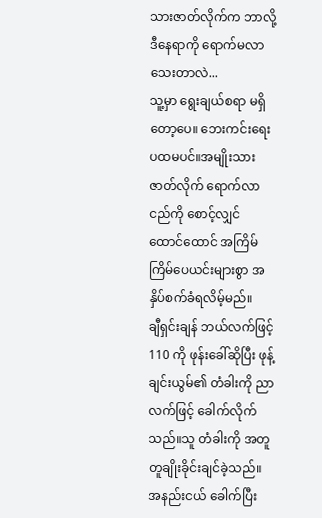သားဇာတ်လိုက်က ဘာလို့ ဒီနေရာကို ရောက်မလာသေးတာလဲ...
သူ့မှာ ရွေးချယ်စရာ မရှိတော့ပေ။ ဘေးကင်းရေး ပထမပင်။အမျိုးသားဇာတ်လိုက် ရောက်လာငည်ကို စောင့်လျှင် ထောင်ထောင် အကြိမ်ကြိမ်ပေယင်းများစွာ အနှိပ်စက်ခံရလိမ့်မည်။
ချီရှင်းချန် ဘယ်လက်ဖြင့် 110 ကို ဖုန်းခေါ်ဆိုပြီး ဖုန့်ချင်းယွမ်၏ တံခါးကို ညာလက်ဖြင့် ခေါက်လိုက်သည်။သူ တံခါးကို အတူတူချိုးခိုင်းချင်ခဲ့သည်။
အနည်းငယ် ခေါက်ပြီး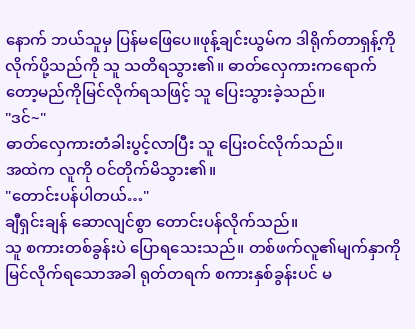နောက် ဘယ်သူမှ ပြန်မဖြေပေ။ဖုန့်ချင်းယွမ်က ဒါရိုက်တာရှန့်ကို လိုက်ပို့သည်ကို သူ သတိရသွား၏။ ဓာတ်လှေကားကရောက်တော့မည်ကိုမြင်လိုက်ရသဖြင့် သူ ပြေးသွားခဲ့သည်။
"ဒင်~"
ဓာတ်လှေကားတံခါးပွင့်လာပြီး သူ ပြေးဝင်လိုက်သည်။
အထဲက လူကို ဝင်တိုက်မိသွား၏။
"တောင်းပန်ပါတယ်…"
ချီရှင်းချန် ဆောလျင်စွာ တောင်းပန်လိုက်သည်။
သူ စကားတစ်ခွန်းပဲ ပြောရသေးသည်။ တစ်ဖက်လူ၏မျက်နှာကို မြင်လိုက်ရသောအခါ ရုတ်တရက် စကားနှစ်ခွန်းပင် မ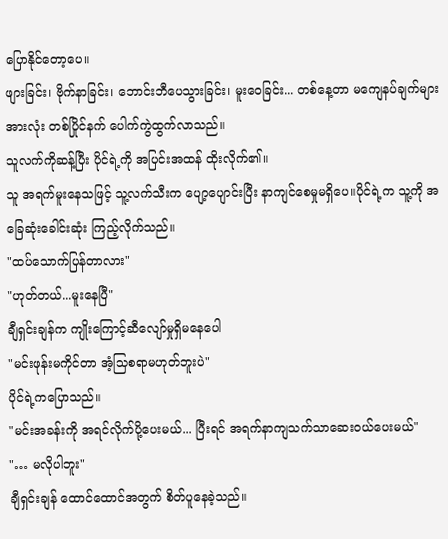ပြောနိုင်တော့ပေ။
ဖျားခြင်း၊ ဗိုက်နာခြင်း၊ ဘောင်းဘီပေသွားခြင်း၊ မူးဝေခြင်း... တစ်နေ့တာ မကျေနပ်ချက်များအားလုံး တစ်ပြိုင်နက် ပေါက်ကွဲထွက်လာသည်။
သူလက်ကိုဆန့်ပြီး ပိုင်ရဲ့ကို အပြင်းအထန် ထိုးလိုက်၏။
သူ အရက်မူးနေသဖြင့် သူ့လက်သီးက ပျော့ပျောင်းပြီး နာကျင်စေမှုမရှိပေ။ပိုင်ရဲ့က သူ့ကို အခြေဆုံးခေါင်းဆုံး ကြည့်လိုက်သည်။
"ထပ်သောက်ပြန်တာလား"
"ဟုတ်တယ်...မူးနေပြီ"
ချီရှင်းချန်က ကျိုးကြောင့်ဆီလျော်မှုရှိမနေပေါ
"မင်းဖုန်းမကိုင်တာ အံ့သြစရာမဟုတ်ဘူးပဲ"
ပိုင်ရဲ့ကပြောသည်။
"မင်းအခန်းကို အရင်လိုက်ပို့ပေးမယ်... ပြီးရင် အရက်နာကျသက်သာဆေးဝယ်ပေးမယ်"
"… မလိုပါဘူး"
ချီရှင်းချန် ထောင်ထောင်အတွက် စိတ်ပူနေခဲ့သည်။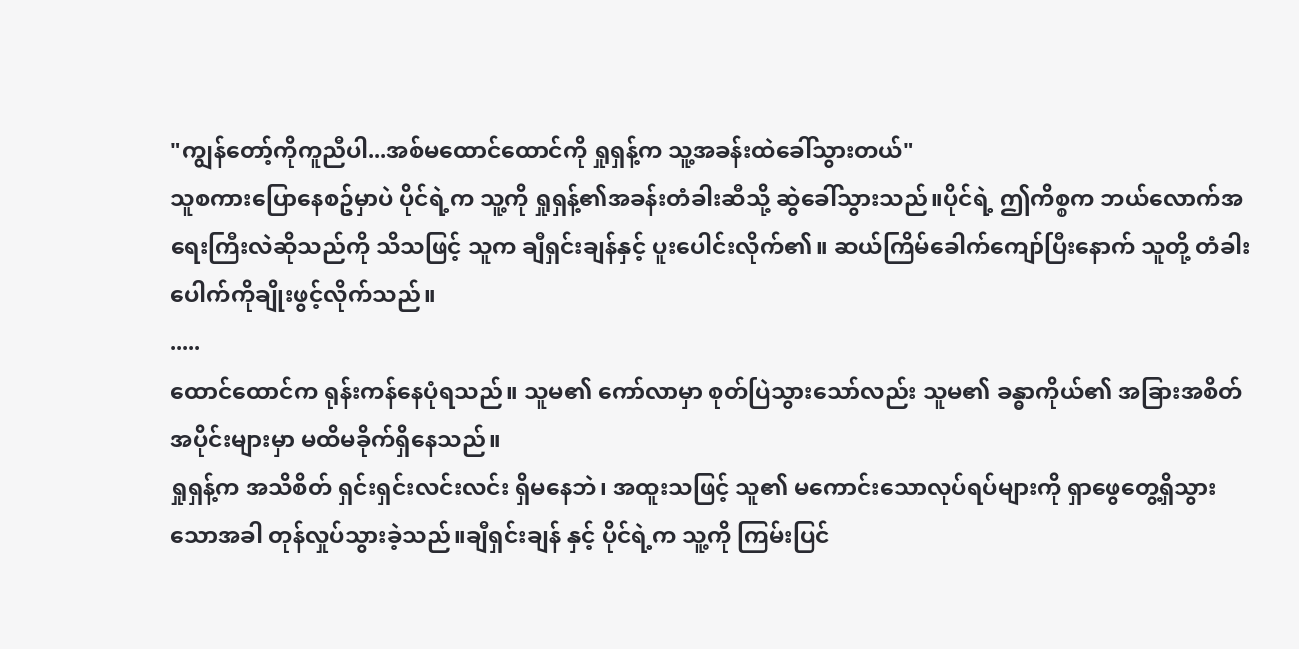"ကျွန်တော့်ကိုကူညီပါ...အစ်မထောင်ထောင်ကို ရှုရှန့်က သူ့အခန်းထဲခေါ်သွားတယ်"
သူစကားပြောနေစဥ်မှာပဲ ပိုင်ရဲ့က သူ့ကို ရှုရှန့်၏အခန်းတံခါးဆီသို့ ဆွဲခေါ်သွားသည်။ပိုင်ရဲ့ ဤကိစ္စက ဘယ်လောက်အရေးကြီးလဲဆိုသည်ကို သိသဖြင့် သူက ချီရှင်းချန်နှင့် ပူးပေါင်းလိုက်၏။ ဆယ်ကြိမ်ခေါက်ကျော်ပြီးနောက် သူတို့ တံခါးပေါက်ကိုချိုးဖွင့်လိုက်သည်။
.....
ထောင်ထောင်က ရုန်းကန်နေပုံရသည်။ သူမ၏ ကော်လာမှာ စုတ်ပြဲသွားသော်လည်း သူမ၏ ခန္ဓာကိုယ်၏ အခြားအစိတ်အပိုင်းများမှာ မထိမခိုက်ရှိနေသည်။
ရှုရှန့်က အသိစိတ် ရှင်းရှင်းလင်းလင်း ရှိမနေဘဲ၊ အထူးသဖြင့် သူ၏ မကောင်းသောလုပ်ရပ်များကို ရှာဖွေတွေ့ရှိသွားသောအခါ တုန်လှုပ်သွားခဲ့သည်။ချီရှင်းချန် နှင့် ပိုင်ရဲ့က သူ့ကို ကြမ်းပြင်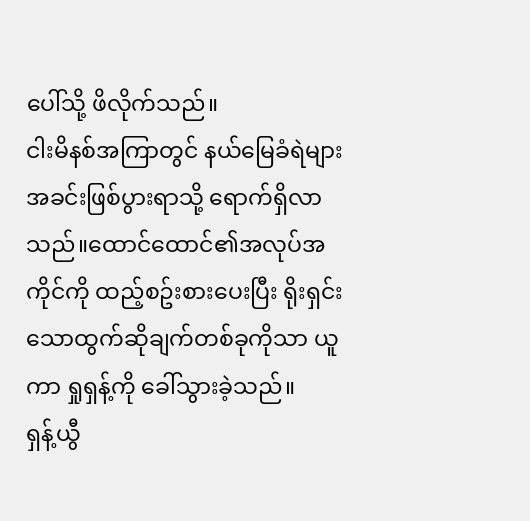ပေါ်သို့ ဖိလိုက်သည်။
ငါးမိနစ်အကြာတွင် နယ်မြေခံရဲများ အခင်းဖြစ်ပွားရာသို့ ရောက်ရှိလာသည်။ထောင်ထောင်၏အလုပ်အကိုင်ကို ထည့်စဥ်းစားပေးပြီး ရိုးရှင်းသောထွက်ဆိုချက်တစ်ခုကိုသာ ယူကာ ရှုရှန့်ကို ခေါ်သွားခဲ့သည်။
ရှန့်ယွီ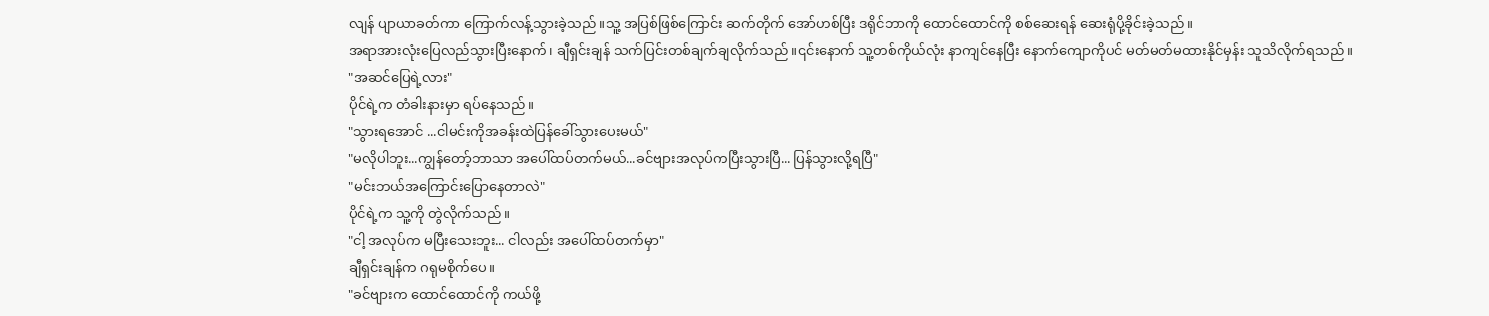လျန် ပျာယာခတ်ကာ ကြောက်လန့်သွားခဲ့သည်။သူ့ အပြစ်ဖြစ်ကြောင်း ဆက်တိုက် အော်ဟစ်ပြီး ဒရိုင်ဘာကို ထောင်ထောင်ကို စစ်ဆေးရန် ဆေးရုံပို့ခိုင်းခဲ့သည်။
အရာအားလုံးပြေလည်သွားပြီးနောက်၊ ချီရှင်းချန် သက်ပြင်းတစ်ချက်ချလိုက်သည်။၎င်းနောက် သူ့တစ်ကိုယ်လုံး နာကျင်နေပြီး နောက်ကျောကိုပင် မတ်မတ်မထားနိုင်မှန်း သူသိလိုက်ရသည်။
"အဆင်ပြေရဲ့လား"
ပိုင်ရဲ့က တံခါးနားမှာ ရပ်နေသည်။
"သွားရအောင် ...ငါမင်းကိုအခန်းထဲပြန်ခေါ်သွားပေးမယ်"
"မလိုပါဘူး...ကျွန်တော့်ဘာသာ အပေါ်ထပ်တက်မယ်...ခင်ဗျားအလုပ်ကပြီးသွားပြီ... ပြန်သွားလို့ရပြီ"
"မင်းဘယ်အကြောင်းပြောနေတာလဲ"
ပိုင်ရဲ့က သူ့ကို တွဲလိုက်သည်။
"ငါ့ အလုပ်က မပြီးသေးဘူး... ငါလည်း အပေါ်ထပ်တက်မှာ"
ချီရှင်းချန်က ဂရုမစိုက်ပေ။
"ခင်ဗျားက ထောင်ထောင်ကို ကယ်ဖို့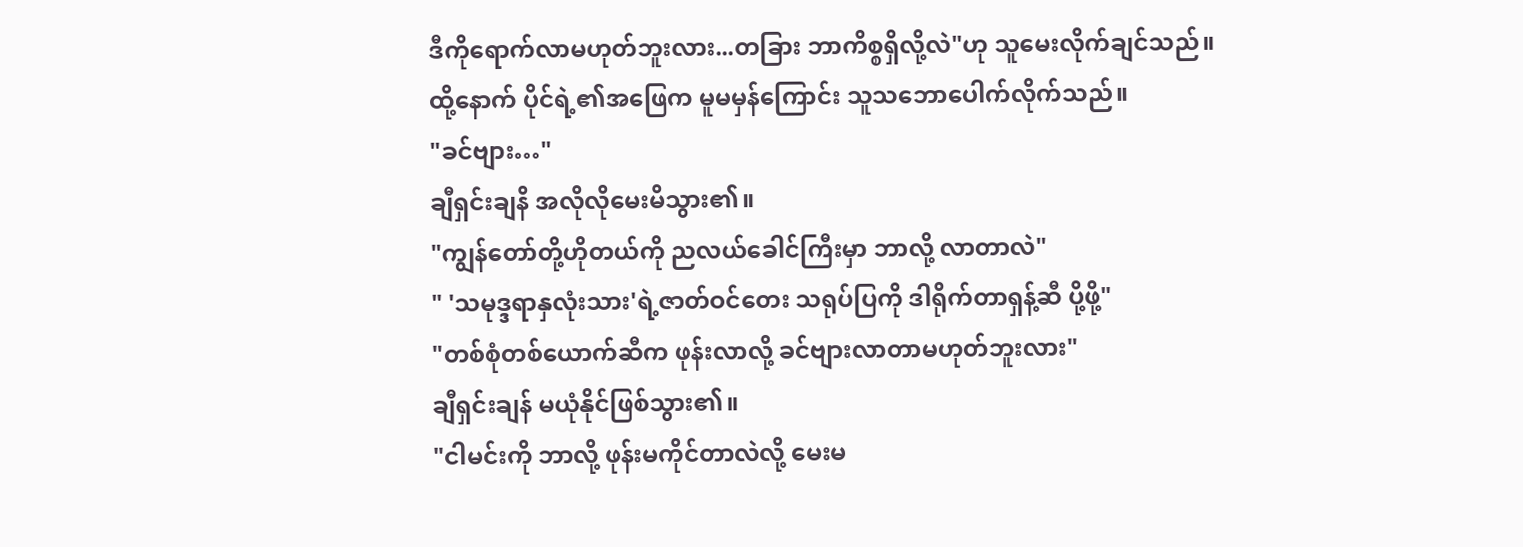ဒီကိုရောက်လာမဟုတ်ဘူးလား...တခြား ဘာကိစ္စရှိလို့လဲ"ဟု သူမေးလိုက်ချင်သည်။
ထို့နောက် ပိုင်ရဲ့၏အဖြေက မူမမှန်ကြောင်း သူသဘောပေါက်လိုက်သည်။
"ခင်ဗျား…"
ချီရှင်းချနိ အလိုလိုမေးမိသွား၏။
"ကျွန်တော်တို့ဟိုတယ်ကို ညလယ်ခေါင်ကြီးမှာ ဘာလို့ လာတာလဲ"
" 'သမုဒ္ဒရာနှလုံးသား'ရဲ့ဇာတ်ဝင်တေး သရုပ်ပြကို ဒါရိုက်တာရှန့်ဆီ ပို့ဖို့"
"တစ်စုံတစ်ယောက်ဆီက ဖုန်းလာလို့ ခင်ဗျားလာတာမဟုတ်ဘူးလား"
ချီရှင်းချန် မယုံနိုင်ဖြစ်သွား၏။
"ငါမင်းကို ဘာလို့ ဖုန်းမကိုင်တာလဲလို့ မေးမ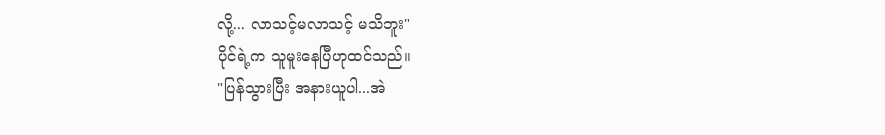လို့... လာသင့်မလာသင့် မသိဘူး"
ပိုင်ရဲ့က သူမူးနေပြီဟုထင်သည်။
"ပြန်သွားပြီး အနားယူပါ...အဲ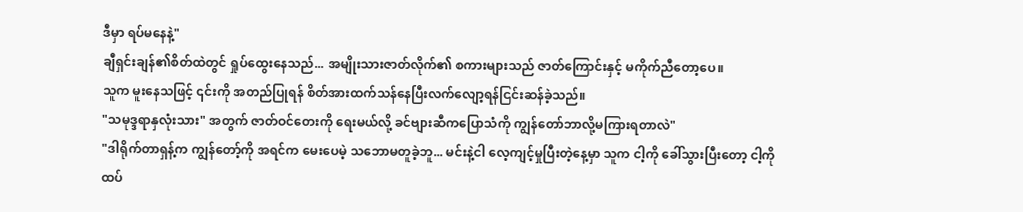ဒီမှာ ရပ်မနေနဲ့"
ချီရှင်းချန်၏စိတ်ထဲတွင် ရှုပ်ထွေးနေသည်... အမျိုးသားဇာတ်လိုက်၏ စကားများသည် ဇာတ်ကြောင်းနှင့် မကိုက်ညီတော့ပေ။
သူက မူးနေသဖြင့် ၎င်းကို အတည်ပြုရန် စိတ်အားထက်သန်နေပြီးလက်လျော့ရန်ငြင်းဆန်ခဲ့သည်။
"သမုဒ္ဒရာနှလုံးသား" အတွက် ဇာတ်ဝင်တေးကို ရေးမယ်လို့ ခင်ဗျားဆီကပြောသံကို ကျွန်တော်ဘာလို့မကြားရတာလဲ"
"ဒါရိုက်တာရှန့်က ကျွန်တော့်ကို အရင်က မေးပေမဲ့ သဘောမတူခဲ့ဘူ... မင်းနဲ့ငါ လေ့ကျင့်မှုပြီးတဲ့နေ့မှာ သူက ငါ့ကို ခေါ်သွားပြီးတော့ ငါ့ကို ထပ်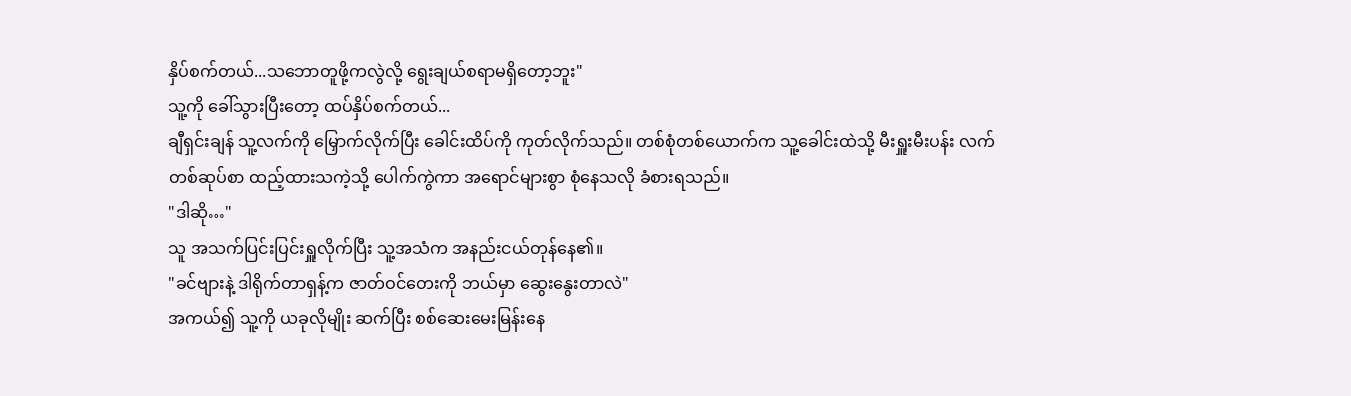နှိပ်စက်တယ်...သဘောတူဖို့ကလွဲလို့ ရွေးချယ်စရာမရှိတော့ဘူး"
သူ့ကို ခေါ်သွားပြီးတော့ ထပ်နှိပ်စက်တယ်...
ချီရှင်းချန် သူ့လက်ကို မြှောက်လိုက်ပြီး ခေါင်းထိပ်ကို ကုတ်လိုက်သည်။ တစ်စုံတစ်ယောက်က သူ့ခေါင်းထဲသို့ မီးရှူးမီးပန်း လက်တစ်ဆုပ်စာ ထည့်ထားသကဲ့သို့ ပေါက်ကွဲကာ အရောင်များစွာ စုံနေသလို ခံစားရသည်။
"ဒါဆို…"
သူ အသက်ပြင်းပြင်းရှူလိုက်ပြီး သူ့အသံက အနည်းငယ်တုန်နေ၏။
"ခင်ဗျားနဲ့ ဒါရိုက်တာရှန့်က ဇာတ်ဝင်တေးကို ဘယ်မှာ ဆွေးနွေးတာလဲ"
အကယ်၍ သူ့ကို ယခုလိုမျိုး ဆက်ပြီး စစ်ဆေးမေးမြန်းနေ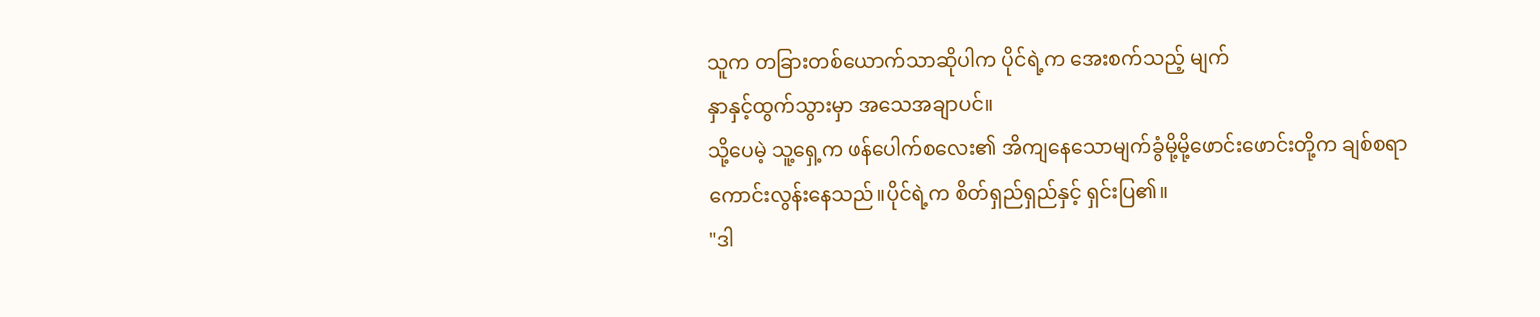သူက တခြားတစ်ယောက်သာဆိုပါက ပိုင်ရဲ့က အေးစက်သည့် မျက်
နှာနှင့်ထွက်သွားမှာ အသေအချာပင်။
သို့ပေမဲ့ သူ့ရှေ့က ဖန်ပေါက်စလေး၏ အိကျနေသောမျက်ခွံမို့မို့ဖောင်းဖောင်းတို့က ချစ်စရာကောင်းလွန်းနေသည်။ပိုင်ရဲ့က စိတ်ရှည်ရှည်နှင့် ရှင်းပြ၏။
"ဒါ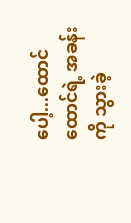ပေါ့...ထောင်ထောင်ရဲ့ အခန်းကို သွားခဲ့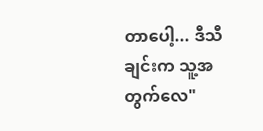တာပေါ့... ဒီသီချင်းက သူ့အတွက်လေ"